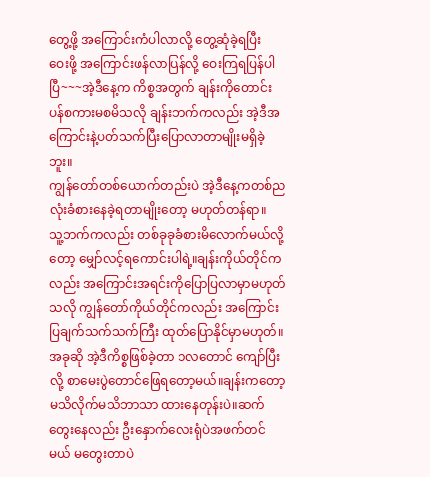တွေ့ဖို့ အကြောင်းကံပါလာလို့ တွေ့ဆုံခဲ့ရပြီး
ဝေးဖို့ အကြောင်းဖန်လာပြန်လို့ ဝေးကြရပြန်ပါပြီ~~~အဲ့ဒီနေ့က ကိစ္စအတွက် ချန်းကိုတောင်းပန်စကားမစမိသလို ချန်းဘက်ကလည်း အဲ့ဒီအကြောင်းနဲ့ပတ်သက်ပြီးပြောလာတာမျိုးမရှိခဲ့ဘူး။
ကျွန်တော်တစ်ယောက်တည်းပဲ အဲ့ဒီနေ့ကတစ်ညလုံးခံစားနေခဲ့ရတာမျိုးတော့ မဟုတ်တန်ရာ။
သူ့ဘက်ကလည်း တစ်ခုခုခံစားမိလောက်မယ်လို့တော့ မျှော်လင့်ရကောင်းပါရဲ့။ချန်းကိုယ်တိုင်ကလည်း အကြောင်းအရင်းကိုပြောပြလာမှာမဟုတ်သလို ကျွန်တော်ကိုယ်တိုင်ကလည်း အကြောင်းပြချက်သက်သက်ကြီး ထုတ်ပြောနိုင်မှာမဟုတ်။
အခုဆို အဲ့ဒီကိစ္စဖြစ်ခဲ့တာ ၁လတောင် ကျော်ပြီးလို့ စာမေးပွဲတောင်ဖြေရတော့မယ်။ချန်းကတော့ မသိလိုက်မသိဘာသာ ထားနေတုန်းပဲ။ဆက်တွေးနေလည်း ဦးနှောက်လေးရုံပဲအဖက်တင်မယ် မတွေးတာပဲ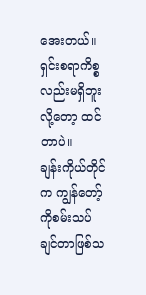အေးတယ်။ရှင်းစရာကိစ္စလည်းမရှိဘူးလို့တော့ ထင်တာပဲ။
ချန်းကိုယ်တိုင်က ကျွန်တော့်ကိုစမ်းသပ်ချင်တာဖြစ်သ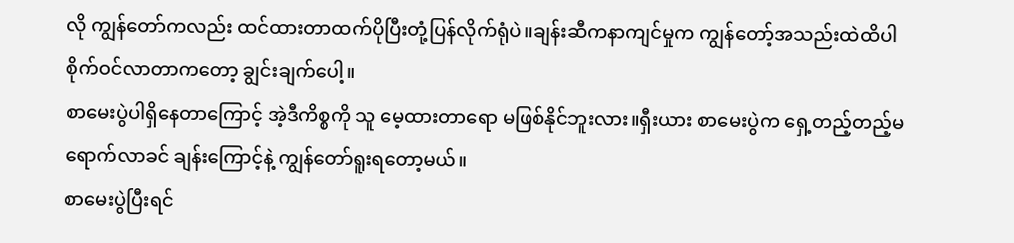လို ကျွန်တော်ကလည်း ထင်ထားတာထက်ပိုပြီးတုံ့ပြန်လိုက်ရုံပဲ။ချန်းဆီကနာကျင်မှုက ကျွန်တော့်အသည်းထဲထိပါ စိုက်ဝင်လာတာကတော့ ချွင်းချက်ပေါ့။
စာမေးပွဲပါရှိနေတာကြောင့် အဲ့ဒီကိစ္စကို သူ မေ့ထားတာရော မဖြစ်နိုင်ဘူးလား။ရှီးယား စာမေးပွဲက ရှေ့တည့်တည့်မရောက်လာခင် ချန်းကြောင့်နဲ့ ကျွန်တော်ရူးရတော့မယ်။
စာမေးပွဲပြီးရင်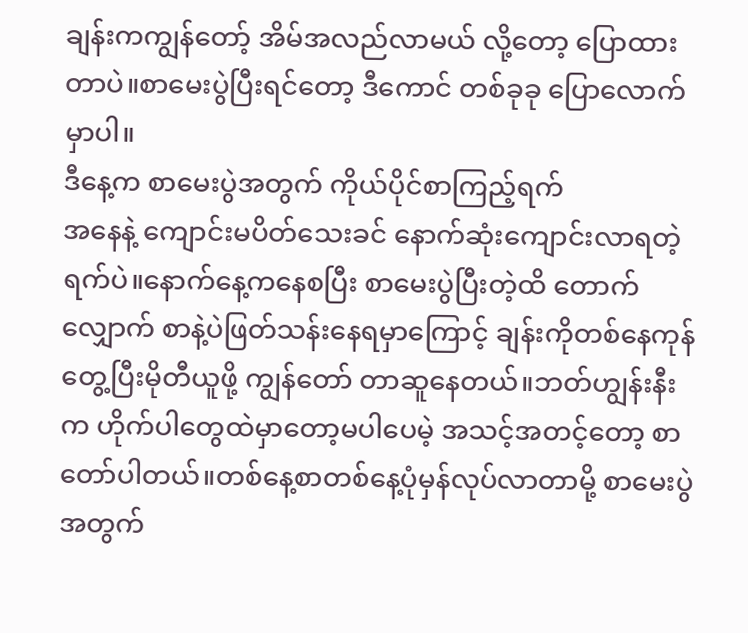ချန်းကကျွန်တော့် အိမ်အလည်လာမယ် လို့တော့ ပြောထားတာပဲ။စာမေးပွဲပြီးရင်တော့ ဒီကောင် တစ်ခုခု ပြောလောက်မှာပါ။
ဒီနေ့က စာမေးပွဲအတွက် ကိုယ်ပိုင်စာကြည့်ရက်
အနေနဲ့ ကျောင်းမပိတ်သေးခင် နောက်ဆုံးကျောင်းလာရတဲ့ရက်ပဲ။နောက်နေ့ကနေစပြီး စာမေးပွဲပြီးတဲ့ထိ တောက်လျှောက် စာနဲ့ပဲဖြတ်သန်းနေရမှာကြောင့် ချန်းကိုတစ်နေကုန် တွေ့ပြီးမိုတီယူဖို့ ကျွန်တော် တာဆူနေတယ်။ဘတ်ဟျွန်းနီးက ဟိုက်ပါတွေထဲမှာတော့မပါပေမဲ့ အသင့်အတင့်တော့ စာတော်ပါတယ်။တစ်နေ့စာတစ်နေ့ပုံမှန်လုပ်လာတာမို့ စာမေးပွဲအတွက်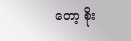တော့ စိုး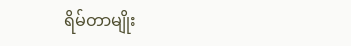ရိမ်တာမျိုး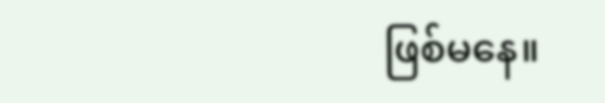ဖြစ်မနေ။